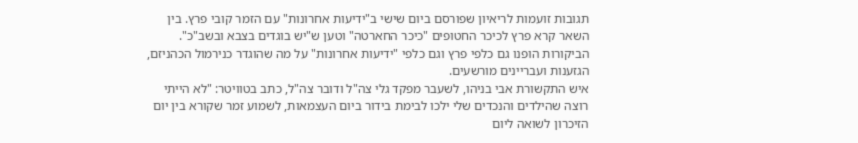תגובות זועמות לריאיון שפורסם ביום שישי ב"ידיעות אחרונות" עם הזמר קובי פרץ. בין השאר קרא פרץ לכיכר החטופים "כיכר החארטה" וטען ש"יש בוגדים בצבא ובשב"כ". הביקורות הופנו גם כלפי פרץ וגם כלפי "ידיעות אחרונות" על מה שהוגדר כנירמול הכהניזם, הגזענות ועבריינים מורשעים.
איש התקשורת אבי בניהו, לשעבר מפקד גלי צה"ל ודובר צה"ל, כתב בטוויטר: "לא הייתי רוצה שהילדים והנכדים שלי ילכו לבימת בידור ביום העצמאות, לשמוע זמר שקורא בין יום הזיכרון לשואה ליום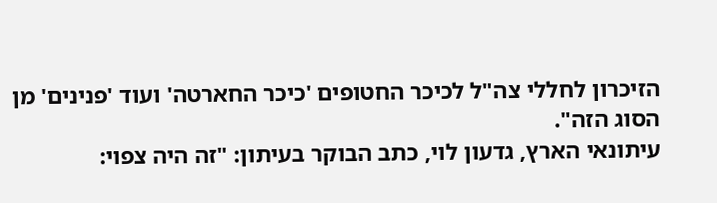הזיכרון לחללי צה"ל לכיכר החטופים 'כיכר החארטה' ועוד 'פנינים' מן הסוג הזה".
עיתונאי הארץ, גדעון לוי, כתב הבוקר בעיתון: "זה היה צפוי: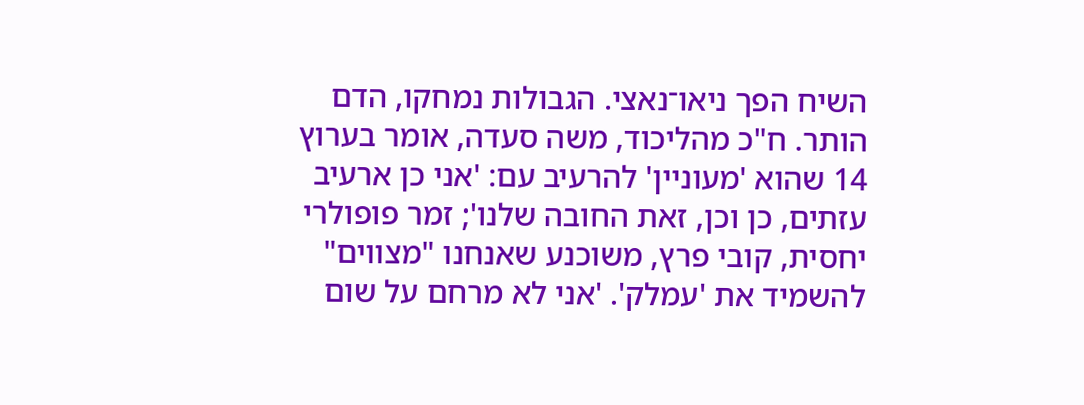השיח הפך ניאו־נאצי. הגבולות נמחקו, הדם הותר. ח"כ מהליכוד, משה סעדה, אומר בערוץ 14 שהוא 'מעוניין' להרעיב עם: 'אני כן ארעיב עזתים, כן וכן, זאת החובה שלנו'; זמר פופולרי יחסית, קובי פרץ, משוכנע שאנחנו "מצווים" להשמיד את 'עמלק'. 'אני לא מרחם על שום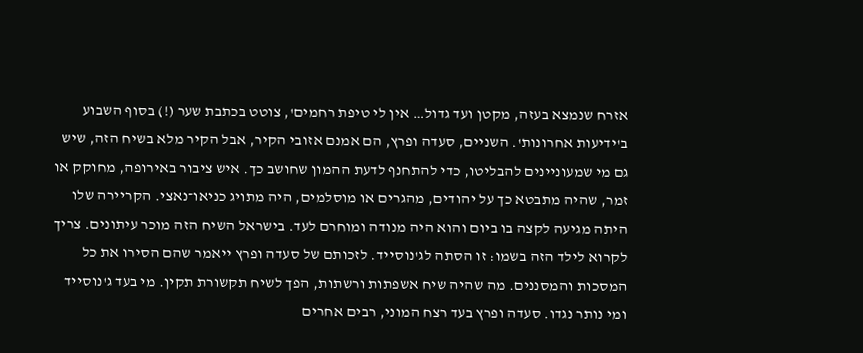אזרח שנמצא בעזה, מקטן ועד גדול… אין לי טיפת רחמים', צוטט בכתבת שער (!) בסוף השבוע ב'ידיעות אחרונות'. השניים, סעדה ופרץ, הם אמנם אזובי הקיר, אבל הקיר מלא בשיח הזה, שיש גם מי שמעוניינים להבליטו, כדי להתחנף לדעת ההמון שחושב כך. איש ציבור באירופה, מחוקק או זמר, שהיה מתבטא כך על יהודים, מהגרים או מוסלמים, היה מתויג כניאו־נאצי. הקריירה שלו היתה מגיעה לקצה בו ביום והוא היה מנודה ומוחרם לעד. בישראל השיח הזה מוכר עיתונים. צריך לקרוא לילד הזה בשמו: זו הסתה לג'נוסייד. לזכותם של סעדה ופרץ ייאמר שהם הסירו את כל המסכות והמסננים. מה שהיה שיח אשפתות ורשתות, הפך לשיח תקשורת תקין. מי בעד ג'נוסייד ומי נותר נגדו. סעדה ופרץ בעד רצח המוני, רבים אחרים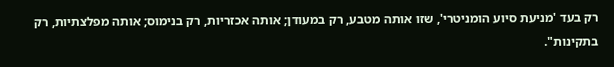רק בעד 'מניעת סיוע הומניטרי', שזו אותה מטבע, רק במעודן; אותה אכזריות, רק בנימוס; אותה מפלצתיות, רק בתקינות".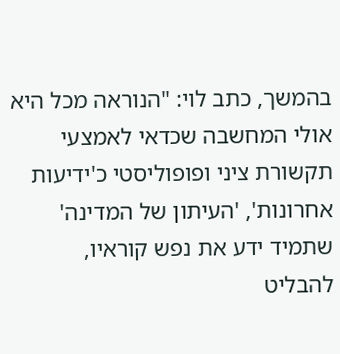בהמשך, כתב לוי: "הנוראה מכל היא אולי המחשבה שכדאי לאמצעי תקשורת ציני ופופוליסטי כ'ידיעות אחרונות', 'העיתון של המדינה' שתמיד ידע את נפש קוראיו, להבליט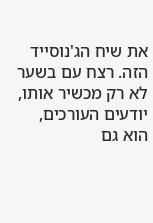את שיח הג'נוסייד הזה. רצח עם בשער לא רק מכשיר אותו, יודעים העורכים, הוא גם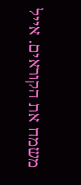משמח את הקוראים. אייל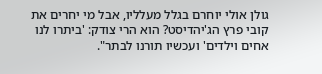גולן אולי יוחרם בגלל מעלליו, אבל מי יחרים את קובי פרץ הג'יהדיסט? הוא הרי צודק: 'ביתרו לנו אחים וילדים' ועכשיו תורנו לבתר".